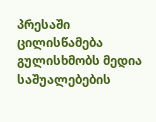პრესაში ცილისწამება გულისხმობს მედია საშუალებების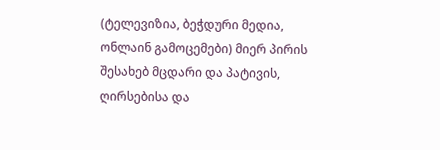(ტელევიზია, ბეჭდური მედია, ონლაინ გამოცემები) მიერ პირის შესახებ მცდარი და პატივის, ღირსებისა და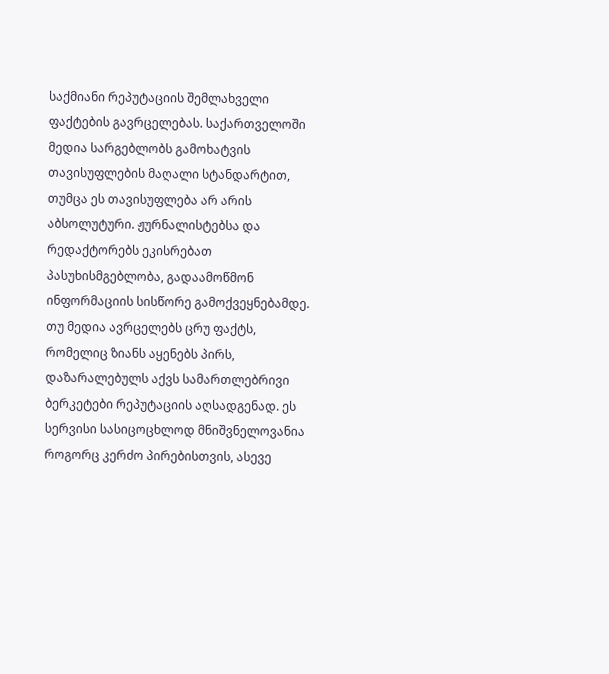საქმიანი რეპუტაციის შემლახველი ფაქტების გავრცელებას. საქართველოში მედია სარგებლობს გამოხატვის თავისუფლების მაღალი სტანდარტით, თუმცა ეს თავისუფლება არ არის აბსოლუტური. ჟურნალისტებსა და რედაქტორებს ეკისრებათ პასუხისმგებლობა, გადაამოწმონ ინფორმაციის სისწორე გამოქვეყნებამდე. თუ მედია ავრცელებს ცრუ ფაქტს, რომელიც ზიანს აყენებს პირს, დაზარალებულს აქვს სამართლებრივი ბერკეტები რეპუტაციის აღსადგენად. ეს სერვისი სასიცოცხლოდ მნიშვნელოვანია როგორც კერძო პირებისთვის, ასევე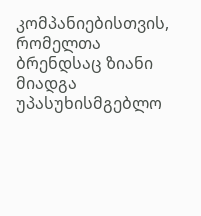კომპანიებისთვის, რომელთა ბრენდსაც ზიანი მიადგა უპასუხისმგებლო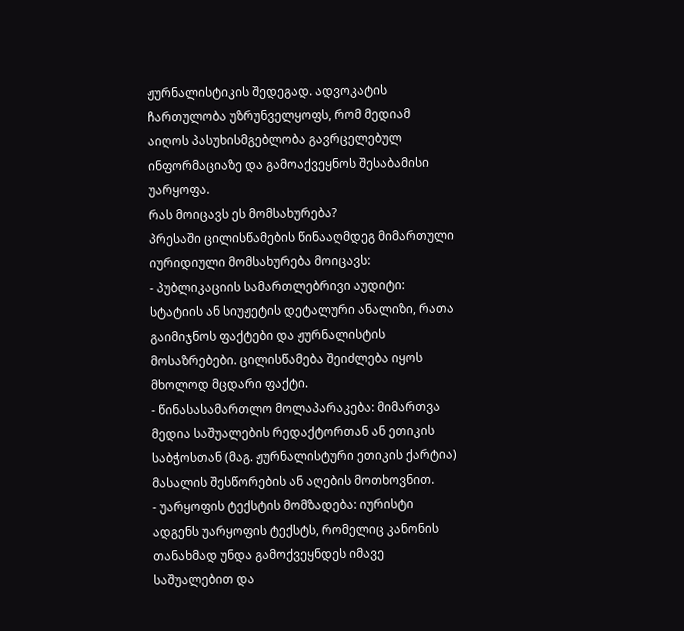ჟურნალისტიკის შედეგად. ადვოკატის ჩართულობა უზრუნველყოფს, რომ მედიამ აიღოს პასუხისმგებლობა გავრცელებულ ინფორმაციაზე და გამოაქვეყნოს შესაბამისი უარყოფა.
რას მოიცავს ეს მომსახურება?
პრესაში ცილისწამების წინააღმდეგ მიმართული იურიდიული მომსახურება მოიცავს:
- პუბლიკაციის სამართლებრივი აუდიტი: სტატიის ან სიუჟეტის დეტალური ანალიზი, რათა გაიმიჯნოს ფაქტები და ჟურნალისტის მოსაზრებები. ცილისწამება შეიძლება იყოს მხოლოდ მცდარი ფაქტი.
- წინასასამართლო მოლაპარაკება: მიმართვა მედია საშუალების რედაქტორთან ან ეთიკის საბჭოსთან (მაგ. ჟურნალისტური ეთიკის ქარტია) მასალის შესწორების ან აღების მოთხოვნით.
- უარყოფის ტექსტის მომზადება: იურისტი ადგენს უარყოფის ტექსტს, რომელიც კანონის თანახმად უნდა გამოქვეყნდეს იმავე საშუალებით და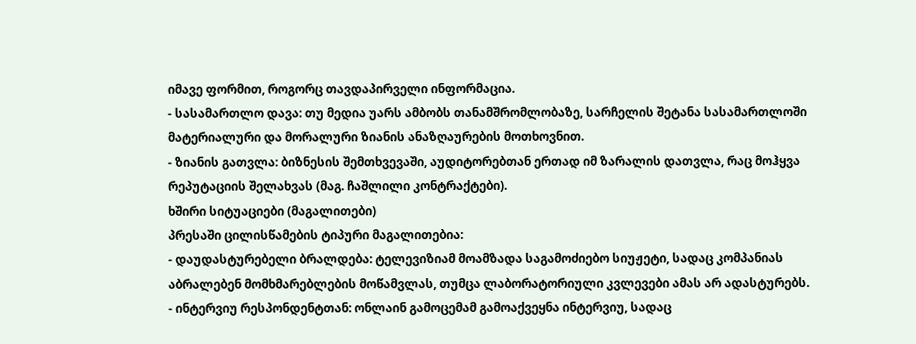იმავე ფორმით, როგორც თავდაპირველი ინფორმაცია.
- სასამართლო დავა: თუ მედია უარს ამბობს თანამშრომლობაზე, სარჩელის შეტანა სასამართლოში მატერიალური და მორალური ზიანის ანაზღაურების მოთხოვნით.
- ზიანის გათვლა: ბიზნესის შემთხვევაში, აუდიტორებთან ერთად იმ ზარალის დათვლა, რაც მოჰყვა რეპუტაციის შელახვას (მაგ. ჩაშლილი კონტრაქტები).
ხშირი სიტუაციები (მაგალითები)
პრესაში ცილისწამების ტიპური მაგალითებია:
- დაუდასტურებელი ბრალდება: ტელევიზიამ მოამზადა საგამოძიებო სიუჟეტი, სადაც კომპანიას აბრალებენ მომხმარებლების მოწამვლას, თუმცა ლაბორატორიული კვლევები ამას არ ადასტურებს.
- ინტერვიუ რესპონდენტთან: ონლაინ გამოცემამ გამოაქვეყნა ინტერვიუ, სადაც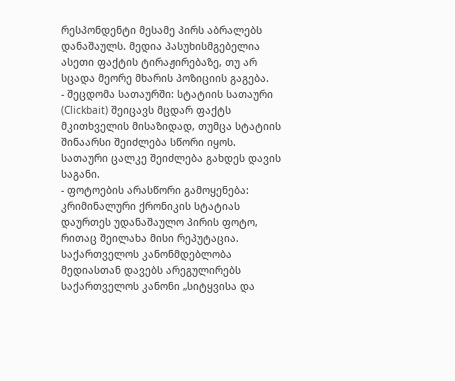რესპონდენტი მესამე პირს აბრალებს დანაშაულს. მედია პასუხისმგებელია ასეთი ფაქტის ტირაჟირებაზე, თუ არ სცადა მეორე მხარის პოზიციის გაგება.
- შეცდომა სათაურში: სტატიის სათაური (Clickbait) შეიცავს მცდარ ფაქტს მკითხველის მისაზიდად, თუმცა სტატიის შინაარსი შეიძლება სწორი იყოს. სათაური ცალკე შეიძლება გახდეს დავის საგანი.
- ფოტოების არასწორი გამოყენება: კრიმინალური ქრონიკის სტატიას დაურთეს უდანაშაულო პირის ფოტო, რითაც შეილახა მისი რეპუტაცია.
საქართველოს კანონმდებლობა
მედიასთან დავებს არეგულირებს საქართველოს კანონი „სიტყვისა და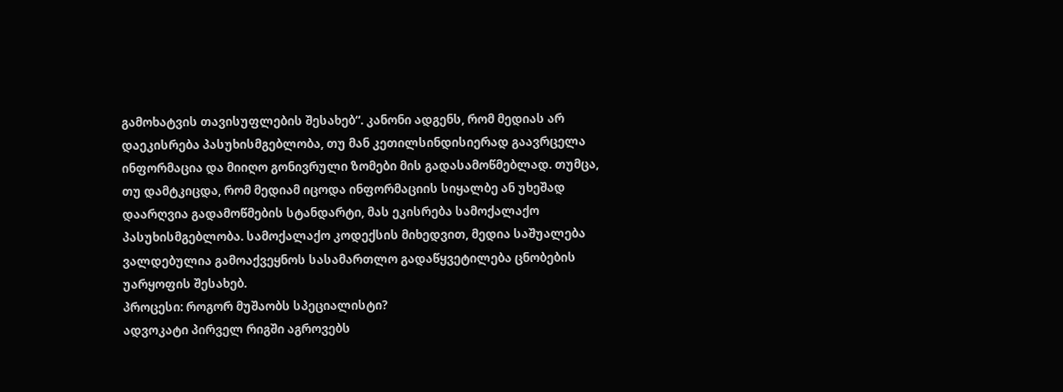გამოხატვის თავისუფლების შესახებ“. კანონი ადგენს, რომ მედიას არ დაეკისრება პასუხისმგებლობა, თუ მან კეთილსინდისიერად გაავრცელა ინფორმაცია და მიიღო გონივრული ზომები მის გადასამოწმებლად. თუმცა, თუ დამტკიცდა, რომ მედიამ იცოდა ინფორმაციის სიყალბე ან უხეშად დაარღვია გადამოწმების სტანდარტი, მას ეკისრება სამოქალაქო პასუხისმგებლობა. სამოქალაქო კოდექსის მიხედვით, მედია საშუალება ვალდებულია გამოაქვეყნოს სასამართლო გადაწყვეტილება ცნობების უარყოფის შესახებ.
პროცესი: როგორ მუშაობს სპეციალისტი?
ადვოკატი პირველ რიგში აგროვებს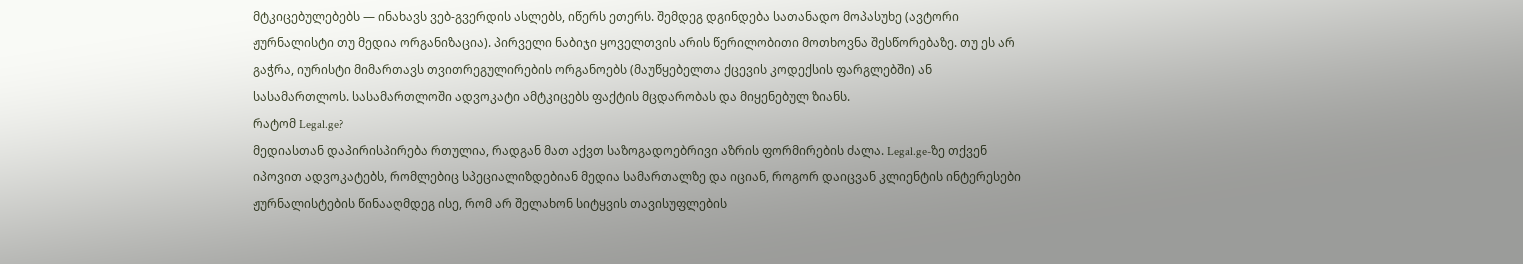მტკიცებულებებს — ინახავს ვებ-გვერდის ასლებს, იწერს ეთერს. შემდეგ დგინდება სათანადო მოპასუხე (ავტორი ჟურნალისტი თუ მედია ორგანიზაცია). პირველი ნაბიჯი ყოველთვის არის წერილობითი მოთხოვნა შესწორებაზე. თუ ეს არ გაჭრა, იურისტი მიმართავს თვითრეგულირების ორგანოებს (მაუწყებელთა ქცევის კოდექსის ფარგლებში) ან სასამართლოს. სასამართლოში ადვოკატი ამტკიცებს ფაქტის მცდარობას და მიყენებულ ზიანს.
რატომ Legal.ge?
მედიასთან დაპირისპირება რთულია, რადგან მათ აქვთ საზოგადოებრივი აზრის ფორმირების ძალა. Legal.ge-ზე თქვენ იპოვით ადვოკატებს, რომლებიც სპეციალიზდებიან მედია სამართალზე და იციან, როგორ დაიცვან კლიენტის ინტერესები ჟურნალისტების წინააღმდეგ ისე, რომ არ შელახონ სიტყვის თავისუფლების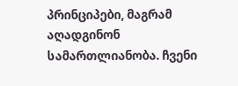პრინციპები, მაგრამ აღადგინონ სამართლიანობა. ჩვენი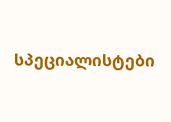სპეციალისტები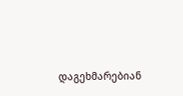დაგეხმარებიან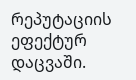რეპუტაციის ეფექტურ დაცვაში.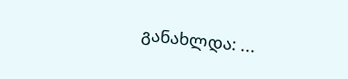განახლდა: ...